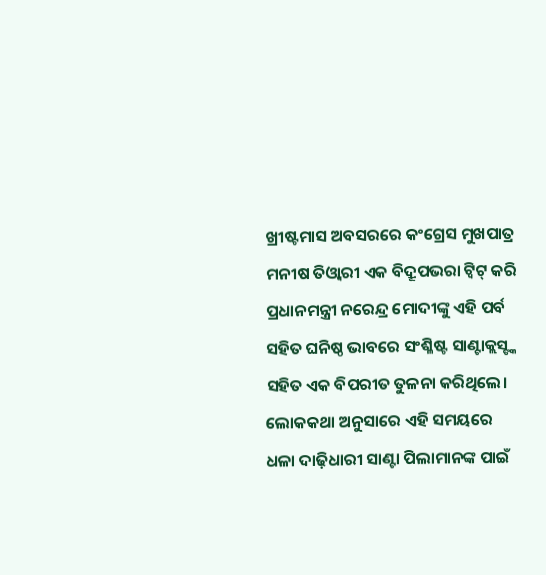ଖ୍ରୀଷ୍ଟମାସ ଅବସରରେ କଂଗ୍ରେସ ମୁଖପାତ୍ର ମନୀଷ ତିଓ୍ଵାରୀ ଏକ ବିଦ୍ରୂପଭରା ଟ୍ଵିଟ୍ କରି ପ୍ରଧାନମନ୍ତ୍ରୀ ନରେନ୍ଦ୍ର ମୋଦୀଙ୍କୁ ଏହି ପର୍ବ ସହିତ ଘନିଷ୍ଠ ଭାବରେ ସଂଶ୍ଳିଷ୍ଟ ସାଣ୍ଟାକ୍ଲସ୍ଙ୍କ ସହିତ ଏକ ବିପରୀତ ତୁଳନା କରିଥିଲେ। ଲୋକକଥା ଅନୁସାରେ ଏହି ସମୟରେ ଧଳା ଦାଢ଼ିଧାରୀ ସାଣ୍ଟା ପିଲାମାନଙ୍କ ପାଇଁ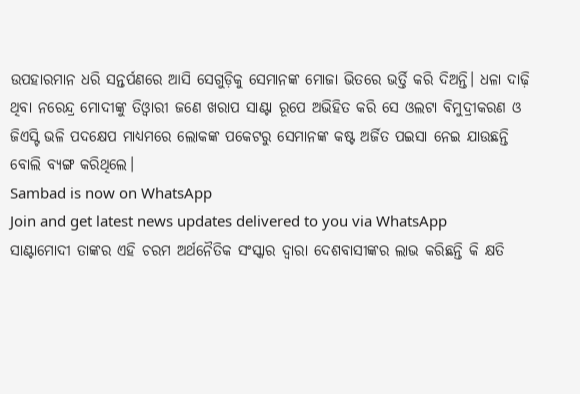ଉପହାରମାନ ଧରି ସନ୍ତର୍ପଣରେ ଆସି ସେଗୁଡ଼ିକୁ ସେମାନଙ୍କ ମୋଜା ଭିତରେ ଭର୍ତ୍ତି କରି ଦିଅନ୍ତି। ଧଳା ଦାଢ଼ି ଥିବା ନରେନ୍ଦ୍ର ମୋଦୀଙ୍କୁ ତିଓ୍ଵାରୀ ଜଣେ ଖରାପ ସାଣ୍ଟା ରୂପେ ଅଭିହିତ କରି ସେ ଓଲଟା ବିମୁଦ୍ରୀକରଣ ଓ ଜିଏସ୍ଟି ଭଳି ପଦକ୍ଷେପ ମାଧ୍ୟମରେ ଲୋକଙ୍କ ପକେଟରୁ ସେମାନଙ୍କ କଷ୍ଟ ଅର୍ଜିତ ପଇସା ନେଇ ଯାଉଛନ୍ତି ବୋଲି ବ୍ୟଙ୍ଗ କରିଥିଲେ।
Sambad is now on WhatsApp
Join and get latest news updates delivered to you via WhatsApp
ସାଣ୍ଟାମୋଦୀ ତାଙ୍କର ଏହି ଚରମ ଅର୍ଥନୈତିକ ସଂସ୍କାର ଦ୍ୱାରା ଦେଶବାସୀଙ୍କର ଲାଭ କରିଛନ୍ତି କି କ୍ଷତି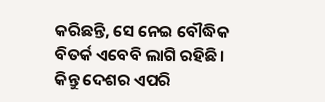କରିଛନ୍ତି, ସେ ନେଇ ବୌଦ୍ଧିକ ବିତର୍କ ଏବେବି ଲାଗି ରହିଛି। କିନ୍ତୁ ଦେଶର ଏପରି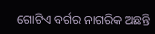ଗୋଟିଏ ବର୍ଗର ନାଗରିକ ଅଛନ୍ତି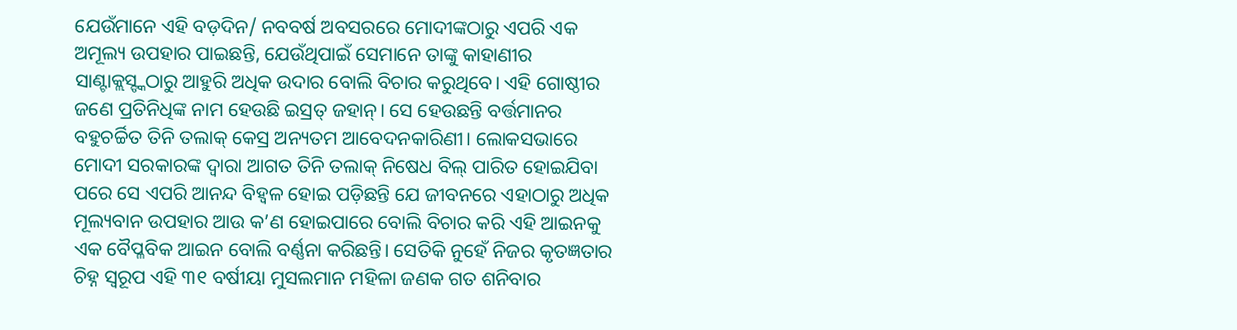ଯେଉଁମାନେ ଏହି ବଡ଼ଦିନ/ ନବବର୍ଷ ଅବସରରେ ମୋଦୀଙ୍କଠାରୁ ଏପରି ଏକ ଅମୂଲ୍ୟ ଉପହାର ପାଇଛନ୍ତି, ଯେଉଁଥିପାଇଁ ସେମାନେ ତାଙ୍କୁ କାହାଣୀର ସାଣ୍ଟାକ୍ଲସ୍ଙ୍କଠାରୁ ଆହୁରି ଅଧିକ ଉଦାର ବୋଲି ବିଚାର କରୁଥିବେ। ଏହି ଗୋଷ୍ଠୀର ଜଣେ ପ୍ରତିନିଧିଙ୍କ ନାମ ହେଉଛି ଇସ୍ରତ୍ ଜହାନ୍। ସେ ହେଉଛନ୍ତି ବର୍ତ୍ତମାନର ବହୁଚର୍ଚ୍ଚିତ ତିନି ତଲାକ୍ କେସ୍ର ଅନ୍ୟତମ ଆବେଦନକାରିଣୀ। ଲୋକସଭାରେ ମୋଦୀ ସରକାରଙ୍କ ଦ୍ୱାରା ଆଗତ ତିନି ତଲାକ୍ ନିଷେଧ ବିଲ୍ ପାରିତ ହୋଇଯିବା ପରେ ସେ ଏପରି ଆନନ୍ଦ ବିହ୍ଵଳ ହୋଇ ପଡ଼ିଛନ୍ତି ଯେ ଜୀବନରେ ଏହାଠାରୁ ଅଧିକ ମୂଲ୍ୟବାନ ଉପହାର ଆଉ କ’ଣ ହୋଇପାରେ ବୋଲି ବିଚାର କରି ଏହି ଆଇନକୁ ଏକ ବୈପ୍ଳବିକ ଆଇନ ବୋଲି ବର୍ଣ୍ଣନା କରିଛନ୍ତି। ସେତିକି ନୁହେଁ ନିଜର କୃତଜ୍ଞତାର ଚିହ୍ନ ସ୍ୱରୂପ ଏହି ୩୧ ବର୍ଷୀୟା ମୁସଲମାନ ମହିଳା ଜଣକ ଗତ ଶନିବାର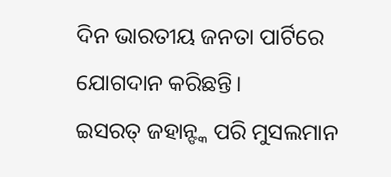ଦିନ ଭାରତୀୟ ଜନତା ପାର୍ଟିରେ ଯୋଗଦାନ କରିଛନ୍ତି।
ଇସରତ୍ ଜହାନ୍ଙ୍କ ପରି ମୁସଲମାନ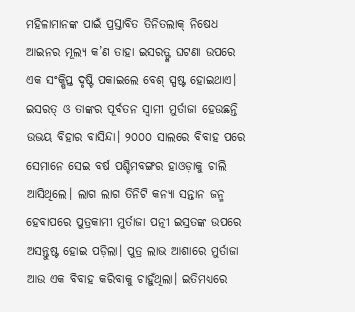ମହିଳାମାନଙ୍କ ପାଇଁ ପ୍ରସ୍ତାବିତ ତିନିତଲାକ୍ ନିଷେଧ ଆଇନର ମୂଲ୍ୟ କ’ଣ ତାହା ଇସରତ୍ଙ୍କ ଘଟଣା ଉପରେ ଏକ ସଂକ୍ଷିପ୍ତ ଦୃଷ୍ଟି ପକାଇଲେ ବେଶ୍ ସ୍ପଷ୍ଟ ହୋଇଥାଏ। ଇସରତ୍ ଓ ତାଙ୍କର ପୂର୍ବତନ ସ୍ୱାମୀ ମୁର୍ତାଜା ହେଉଛନ୍ତି ଉଭୟ ବିହାର ବାସିନ୍ଦା। ୨୦୦୦ ସାଲରେ ବିବାହ ପରେ ସେମାନେ ସେଇ ବର୍ଷ ପଶ୍ଚିମବଙ୍ଗର ହାଓଡ଼ାକୁ ଚାଲି ଆସିଥିଲେ। ଲାଗ ଲାଗ ତିନିଟି କନ୍ୟା ସନ୍ତାନ ଜନ୍ମ ହେବାପରେ ପୁତ୍ରକାମୀ ମୁର୍ତାଜା ପତ୍ନୀ ଇସ୍ରତଙ୍କ ଉପରେ ଅସନ୍ତୁଷ୍ଟ ହୋଇ ପଡ଼ିଲା। ପୁତ୍ର ଲାଭ ଆଶାରେ ମୁର୍ତାଜା ଆଉ ଏକ ବିବାହ କରିବାକୁ ଚାହୁଁଥିଲା। ଇତିମଧ୍ୟରେ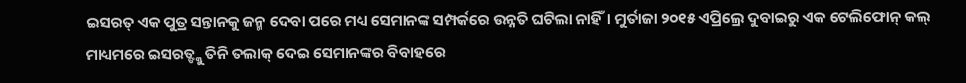ଇସରତ୍ ଏକ ପୁତ୍ର ସନ୍ତାନକୁ ଜନ୍ମ ଦେବା ପରେ ମଧ୍ୟ ସେମାନଙ୍କ ସମ୍ପର୍କରେ ଉନ୍ନତି ଘଟିଲା ନାହିଁ। ମୁର୍ତାଜା ୨୦୧୫ ଏପ୍ରିଲ୍ରେ ଦୁବାଇରୁ ଏକ ଟେଲିଫୋନ୍ କଲ୍ ମାଧ୍ୟମରେ ଇସରତ୍ଙ୍କୁ ତିନି ତଲାକ୍ ଦେଇ ସେମାନଙ୍କର ବିବାହରେ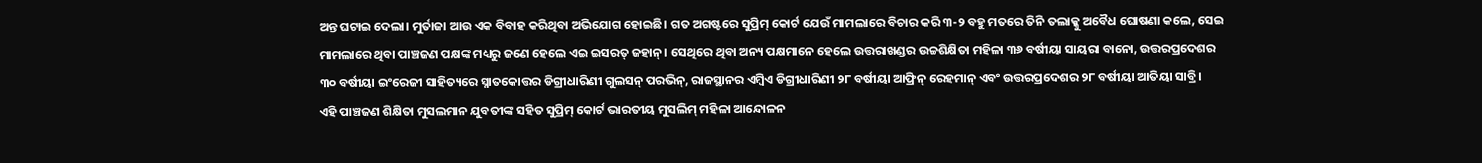ଅନ୍ତ ଘଟାଇ ଦେଲା। ମୁର୍ତାଜା ଆଉ ଏକ ବିବାହ କରିଥିବା ଅଭିଯୋଗ ହୋଇଛି। ଗତ ଅଗଷ୍ଟରେ ସୁପ୍ରିମ୍ କୋର୍ଟ ଯେଉଁ ମାମଲାରେ ବିଚାର କରି ୩-୨ ବହୁ ମତରେ ତିନି ତଲାକ୍କୁ ଅବୈଧ ଘୋଷଣା କଲେ, ସେଇ ମାମଲାରେ ଥିବା ପାଞ୍ଚଜଣ ପକ୍ଷଙ୍କ ମଧ୍ୟରୁ ଜଣେ ହେଲେ ଏଇ ଇସରତ୍ ଜହାନ୍। ସେଥିରେ ଥିବା ଅନ୍ୟ ପକ୍ଷମାନେ ହେଲେ ଉତ୍ତରାଖଣ୍ଡର ଉଚ୍ଚଶିକ୍ଷିତା ମହିଳା ୩୬ ବର୍ଷୀୟା ସାୟରା ବାନୋ, ଉତ୍ତରପ୍ରଦେଶର ୩୦ ବର୍ଷୀୟା ଇଂରେଜୀ ସାହିତ୍ୟରେ ସ୍ନାତକୋତ୍ତର ଡିଗ୍ରୀଧାରିଣୀ ଗୁଲସନ୍ ପରଭିନ୍, ରାଜସ୍ଥାନର ଏମ୍ବିଏ ଡିଗ୍ରୀଧାରିଣୀ ୨୮ ବର୍ଷୀୟା ଆଫ୍ରିନ୍ ରେହମାନ୍ ଏବଂ ଉତ୍ତରପ୍ରଦେଶର ୨୮ ବର୍ଷୀୟା ଆତିୟା ସାବ୍ରି।
ଏହି ପାଞ୍ଚଜଣ ଶିକ୍ଷିତା ମୁସଲମାନ ଯୁବତୀଙ୍କ ସହିତ ସୁପ୍ରିମ୍ କୋର୍ଟ ଭାରତୀୟ ମୁସଲିମ୍ ମହିଳା ଆନ୍ଦୋଳନ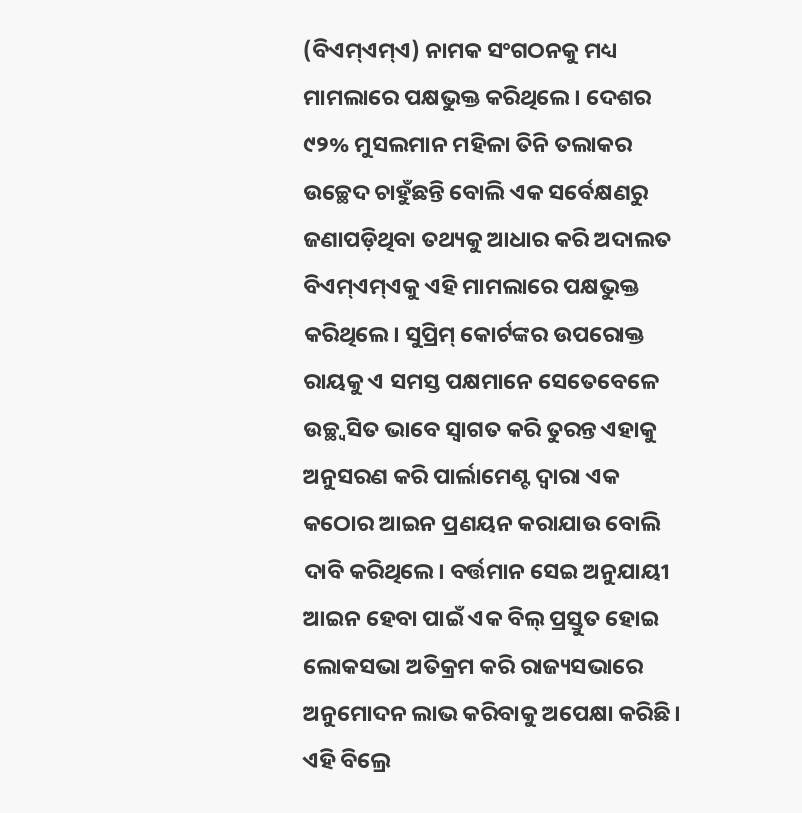(ବିଏମ୍ଏମ୍ଏ) ନାମକ ସଂଗଠନକୁ ମଧ୍ୟ ମାମଲାରେ ପକ୍ଷଭୁକ୍ତ କରିଥିଲେ। ଦେଶର ୯୨% ମୁସଲମାନ ମହିଳା ତିନି ତଲାକର ଉଚ୍ଛେଦ ଚାହୁଁଛନ୍ତି ବୋଲି ଏକ ସର୍ବେକ୍ଷଣରୁ ଜଣାପଡ଼ିଥିବା ତଥ୍ୟକୁ ଆଧାର କରି ଅଦାଲତ ବିଏମ୍ଏମ୍ଏକୁ ଏହି ମାମଲାରେ ପକ୍ଷଭୁକ୍ତ କରିଥିଲେ। ସୁପ୍ରିମ୍ କୋର୍ଟଙ୍କର ଉପରୋକ୍ତ ରାୟକୁ ଏ ସମସ୍ତ ପକ୍ଷମାନେ ସେତେବେଳେ ଉଚ୍ଛ୍ୱସିତ ଭାବେ ସ୍ୱାଗତ କରି ତୁରନ୍ତ ଏହାକୁ ଅନୁସରଣ କରି ପାର୍ଲାମେଣ୍ଟ ଦ୍ୱାରା ଏକ କଠୋର ଆଇନ ପ୍ରଣୟନ କରାଯାଉ ବୋଲି ଦାବି କରିଥିଲେ। ବର୍ତ୍ତମାନ ସେଇ ଅନୁଯାୟୀ ଆଇନ ହେବା ପାଇଁ ଏକ ବିଲ୍ ପ୍ରସ୍ତୁତ ହୋଇ ଲୋକସଭା ଅତିକ୍ରମ କରି ରାଜ୍ୟସଭାରେ ଅନୁମୋଦନ ଲାଭ କରିବାକୁ ଅପେକ୍ଷା କରିଛି। ଏହି ବିଲ୍ରେ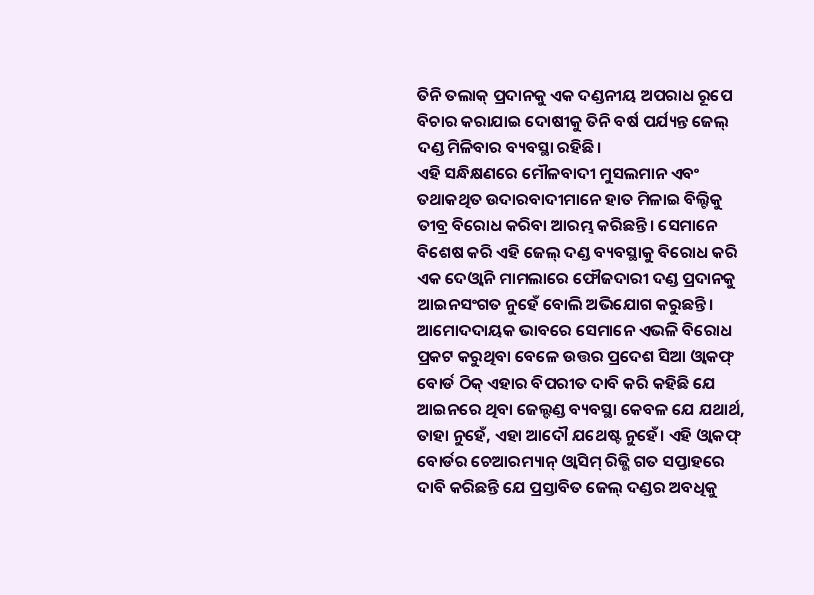ତିନି ତଲାକ୍ ପ୍ରଦାନକୁ ଏକ ଦଣ୍ଡନୀୟ ଅପରାଧ ରୂପେ ବିଚାର କରାଯାଇ ଦୋଷୀକୁ ତିନି ବର୍ଷ ପର୍ଯ୍ୟନ୍ତ ଜେଲ୍ ଦଣ୍ଡ ମିଳିବାର ବ୍ୟବସ୍ଥା ରହିଛି।
ଏହି ସନ୍ଧିକ୍ଷଣରେ ମୌଳବାଦୀ ମୁସଲମାନ ଏବଂ ତଥାକଥିତ ଉଦାରବାଦୀମାନେ ହାତ ମିଳାଇ ବିଲ୍ଟିକୁ ତୀବ୍ର ବିରୋଧ କରିବା ଆରମ୍ଭ କରିଛନ୍ତି। ସେମାନେ ବିଶେଷ କରି ଏହି ଜେଲ୍ ଦଣ୍ଡ ବ୍ୟବସ୍ଥାକୁ ବିରୋଧ କରି ଏକ ଦେଓ୍ଵାନି ମାମଲାରେ ଫୌଜଦାରୀ ଦଣ୍ଡ ପ୍ରଦାନକୁ ଆଇନସଂଗତ ନୁହେଁ ବୋଲି ଅଭିଯୋଗ କରୁଛନ୍ତି। ଆମୋଦଦାୟକ ଭାବରେ ସେମାନେ ଏଭଳି ବିରୋଧ ପ୍ରକଟ କରୁଥିବା ବେଳେ ଉତ୍ତର ପ୍ରଦେଶ ସିଆ ଓ୍ଵାକଫ୍ ବୋର୍ଡ ଠିକ୍ ଏହାର ବିପରୀତ ଦାବି କରି କହିଛି ଯେ ଆଇନରେ ଥିବା ଜେଲ୍ଦଣ୍ଡ ବ୍ୟବସ୍ଥା କେବଳ ଯେ ଯଥାର୍ଥ, ତାହା ନୁହେଁ, ଏହା ଆଦୌ ଯଥେଷ୍ଟ ନୁହେଁ। ଏହି ଓ୍ଵାକଫ୍ ବୋର୍ଡର ଚେଆରମ୍ୟାନ୍ ଓ୍ଵାସିମ୍ ରିଜ୍ଭି ଗତ ସପ୍ତାହରେ ଦାବି କରିଛନ୍ତି ଯେ ପ୍ରସ୍ତାବିତ ଜେଲ୍ ଦଣ୍ଡର ଅବଧିକୁ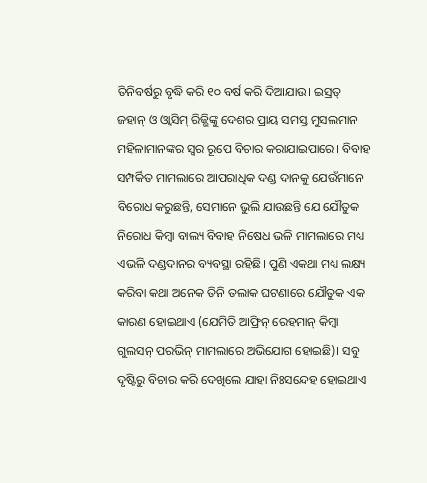ତିନିବର୍ଷରୁ ବୃଦ୍ଧି କରି ୧୦ ବର୍ଷ କରି ଦିଆଯାଉ। ଇସ୍ରତ୍ ଜହାନ୍ ଓ ଓ୍ଵାସିମ୍ ରିଜ୍ଭିଙ୍କୁ ଦେଶର ପ୍ରାୟ ସମସ୍ତ ମୁସଲମାନ ମହିଳାମାନଙ୍କର ସ୍ୱର ରୂପେ ବିଚାର କରାଯାଇପାରେ। ବିବାହ ସମ୍ପର୍କିତ ମାମଲାରେ ଆପରାଧିକ ଦଣ୍ଡ ଦାନକୁ ଯେଉଁମାନେ ବିରୋଧ କରୁଛନ୍ତି, ସେମାନେ ଭୁଲି ଯାଉଛନ୍ତି ଯେ ଯୌତୁକ ନିରୋଧ କିମ୍ବା ବାଲ୍ୟ ବିବାହ ନିଷେଧ ଭଳି ମାମଲାରେ ମଧ୍ୟ ଏଭଳି ଦଣ୍ଡଦାନର ବ୍ୟବସ୍ଥା ରହିଛି। ପୁଣି ଏକଥା ମଧ୍ୟ ଲକ୍ଷ୍ୟ କରିବା କଥା ଅନେକ ତିନି ତଲାକ ଘଟଣାରେ ଯୌତୁକ ଏକ କାରଣ ହୋଇଥାଏ (ଯେମିତି ଆଫ୍ରିନ୍ ରେହମାନ୍ କିମ୍ବା ଗୁଲସନ୍ ପରଭିନ୍ ମାମଲାରେ ଅଭିଯୋଗ ହୋଇଛି)। ସବୁ ଦୃଷ୍ଟିରୁ ବିଚାର କରି ଦେଖିଲେ ଯାହା ନିଃସନ୍ଦେହ ହୋଇଥାଏ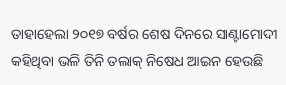ତାହାହେଲା ୨୦୧୭ ବର୍ଷର ଶେଷ ଦିନରେ ସାଣ୍ଟାମୋଦୀ କହିଥିବା ଭଳି ତିନି ତଲାକ୍ ନିଷେଧ ଆଇନ ହେଉଛି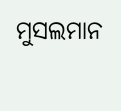ମୁସଲମାନ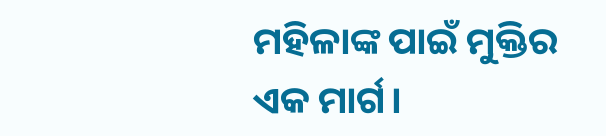ମହିଳାଙ୍କ ପାଇଁ ମୁକ୍ତିର ଏକ ମାର୍ଗ।